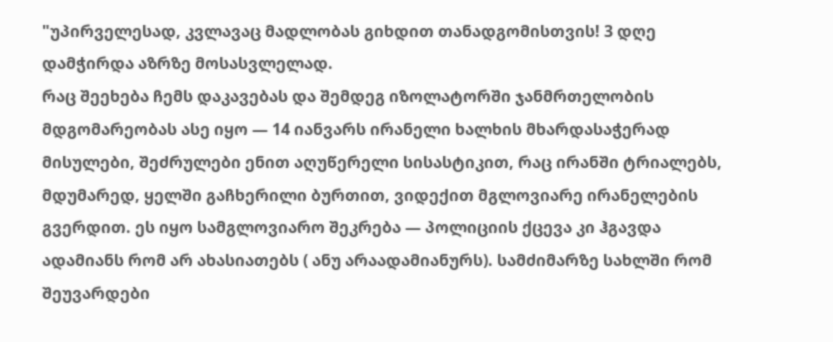"უპირველესად, კვლავაც მადლობას გიხდით თანადგომისთვის! 3 დღე დამჭირდა აზრზე მოსასვლელად.
რაც შეეხება ჩემს დაკავებას და შემდეგ იზოლატორში ჯანმრთელობის მდგომარეობას ასე იყო — 14 იანვარს ირანელი ხალხის მხარდასაჭერად მისულები, შეძრულები ენით აღუწერელი სისასტიკით, რაც ირანში ტრიალებს, მდუმარედ, ყელში გაჩხერილი ბურთით, ვიდექით მგლოვიარე ირანელების გვერდით. ეს იყო სამგლოვიარო შეკრება — პოლიციის ქცევა კი ჰგავდა ადამიანს რომ არ ახასიათებს ( ანუ არაადამიანურს). სამძიმარზე სახლში რომ შეუვარდები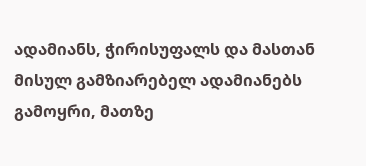ადამიანს, ჭირისუფალს და მასთან მისულ გამზიარებელ ადამიანებს გამოყრი, მათზე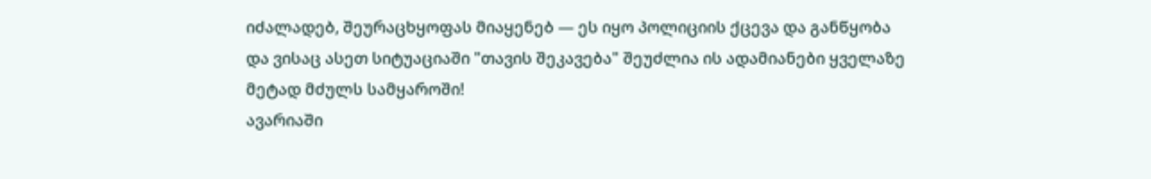იძალადებ, შეურაცხყოფას მიაყენებ — ეს იყო პოლიციის ქცევა და განწყობა და ვისაც ასეთ სიტუაციაში "თავის შეკავება" შეუძლია ის ადამიანები ყველაზე მეტად მძულს სამყაროში!
ავარიაში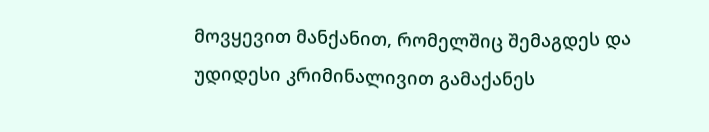მოვყევით მანქანით, რომელშიც შემაგდეს და უდიდესი კრიმინალივით გამაქანეს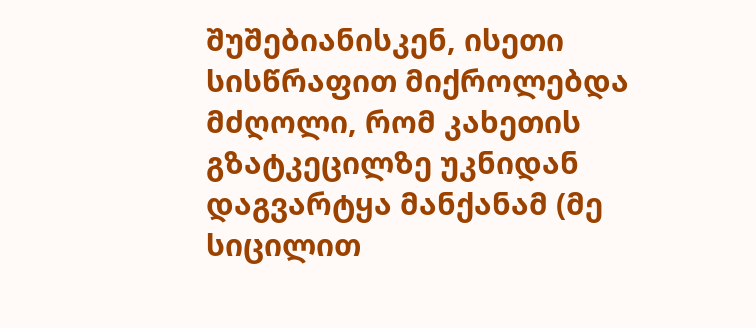შუშებიანისკენ, ისეთი სისწრაფით მიქროლებდა მძღოლი, რომ კახეთის გზატკეცილზე უკნიდან დაგვარტყა მანქანამ (მე სიცილით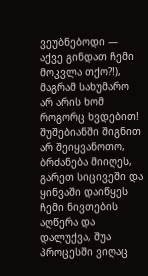ვეუბნებოდი — აქვე გინდათ ჩემი მოკვლა თქო?!), მაგრამ სახუმარო არ არის ხომ როგორც ხვდებით!
შუშებიანში შიგნით არ შეიყვანოთო, ბრძანება მიიღეს, გარეთ სიცივეში და ყინვაში დაიწყეს ჩემი ნივთების აღწერა და დალუქვა, შუა პროცესში ვიღაც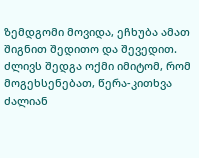ზემდგომი მოვიდა, ეჩხუბა ამათ შიგნით შედითო და შევედით. ძლივს შედგა ოქმი იმიტომ, რომ მოგეხსენებათ, წერა-კითხვა ძალიან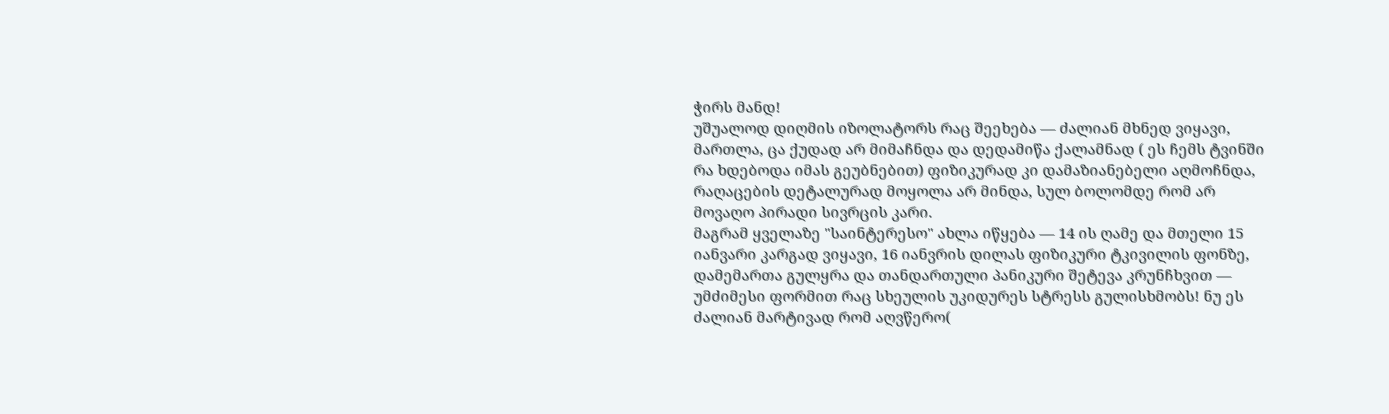ჭირს მანდ!
უშუალოდ დიღმის იზოლატორს რაც შეეხება — ძალიან მხნედ ვიყავი, მართლა, ცა ქუდად არ მიმაჩნდა და დედამიწა ქალამნად ( ეს ჩემს ტვინში რა ხდებოდა იმას გეუბნებით) ფიზიკურად კი დამაზიანებელი აღმოჩნდა, რაღაცების დეტალურად მოყოლა არ მინდა, სულ ბოლომდე რომ არ მოვაღო პირადი სივრცის კარი.
მაგრამ ყველაზე "საინტერესო" ახლა იწყება — 14 ის ღამე და მთელი 15 იანვარი კარგად ვიყავი, 16 იანვრის დილას ფიზიკური ტკივილის ფონზე, დამემართა გულყრა და თანდართული პანიკური შეტევა კრუნჩხვით — უმძიმესი ფორმით რაც სხეულის უკიდურეს სტრესს გულისხმობს! ნუ ეს ძალიან მარტივად რომ აღვწერო(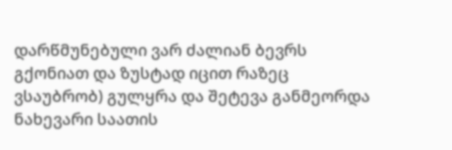დარწმუნებული ვარ ძალიან ბევრს გქონიათ და ზუსტად იცით რაზეც ვსაუბრობ) გულყრა და შეტევა განმეორდა ნახევარი საათის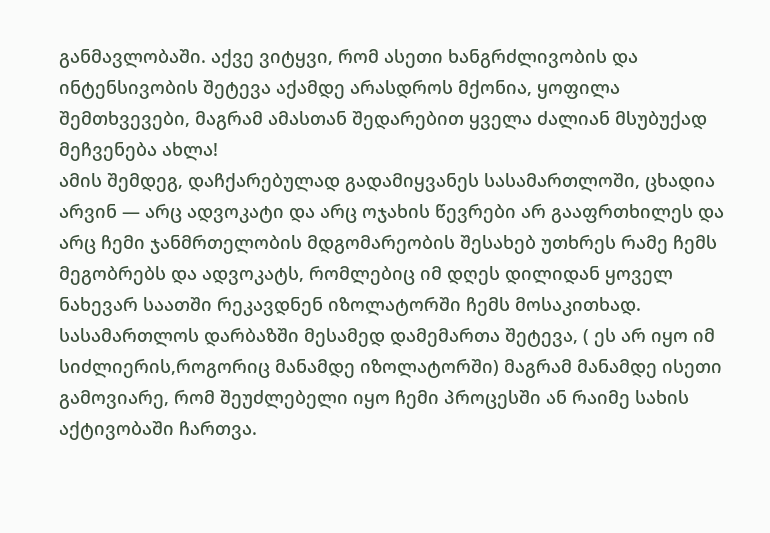განმავლობაში. აქვე ვიტყვი, რომ ასეთი ხანგრძლივობის და ინტენსივობის შეტევა აქამდე არასდროს მქონია, ყოფილა შემთხვევები, მაგრამ ამასთან შედარებით ყველა ძალიან მსუბუქად მეჩვენება ახლა!
ამის შემდეგ, დაჩქარებულად გადამიყვანეს სასამართლოში, ცხადია არვინ — არც ადვოკატი და არც ოჯახის წევრები არ გააფრთხილეს და არც ჩემი ჯანმრთელობის მდგომარეობის შესახებ უთხრეს რამე ჩემს მეგობრებს და ადვოკატს, რომლებიც იმ დღეს დილიდან ყოველ ნახევარ საათში რეკავდნენ იზოლატორში ჩემს მოსაკითხად.
სასამართლოს დარბაზში მესამედ დამემართა შეტევა, ( ეს არ იყო იმ სიძლიერის,როგორიც მანამდე იზოლატორში) მაგრამ მანამდე ისეთი გამოვიარე, რომ შეუძლებელი იყო ჩემი პროცესში ან რაიმე სახის აქტივობაში ჩართვა.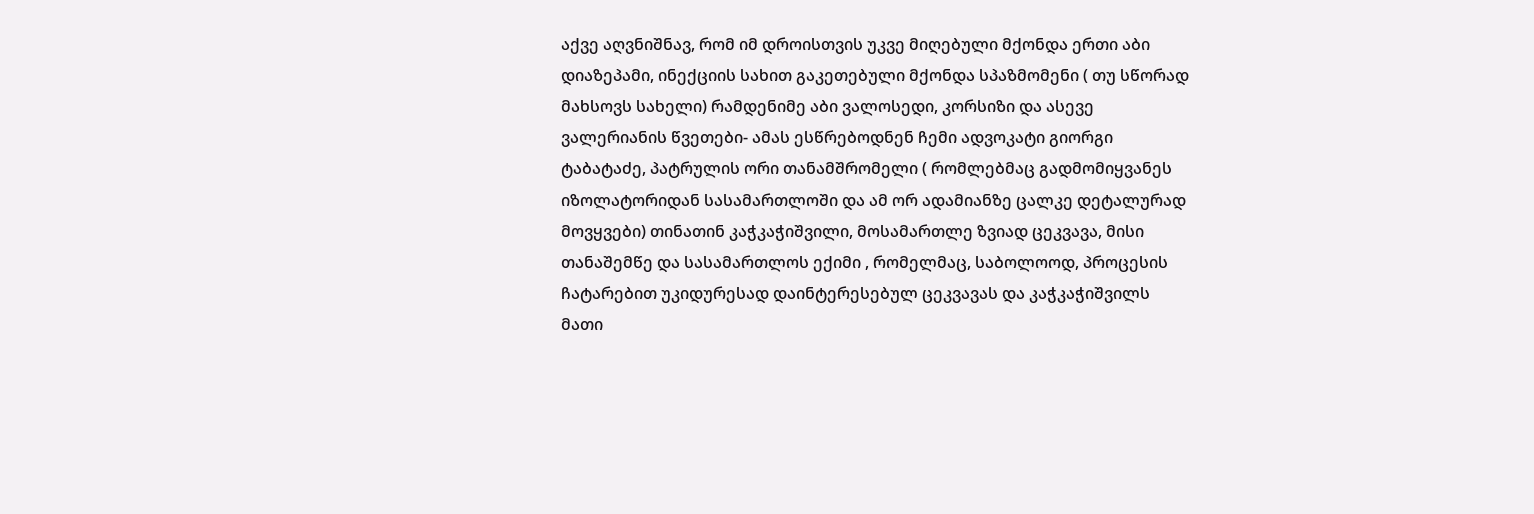აქვე აღვნიშნავ, რომ იმ დროისთვის უკვე მიღებული მქონდა ერთი აბი დიაზეპამი, ინექციის სახით გაკეთებული მქონდა სპაზმომენი ( თუ სწორად მახსოვს სახელი) რამდენიმე აბი ვალოსედი, კორსიზი და ასევე ვალერიანის წვეთები- ამას ესწრებოდნენ ჩემი ადვოკატი გიორგი ტაბატაძე, პატრულის ორი თანამშრომელი ( რომლებმაც გადმომიყვანეს იზოლატორიდან სასამართლოში და ამ ორ ადამიანზე ცალკე დეტალურად მოვყვები) თინათინ კაჭკაჭიშვილი, მოსამართლე ზვიად ცეკვავა, მისი თანაშემწე და სასამართლოს ექიმი , რომელმაც, საბოლოოდ, პროცესის ჩატარებით უკიდურესად დაინტერესებულ ცეკვავას და კაჭკაჭიშვილს მათი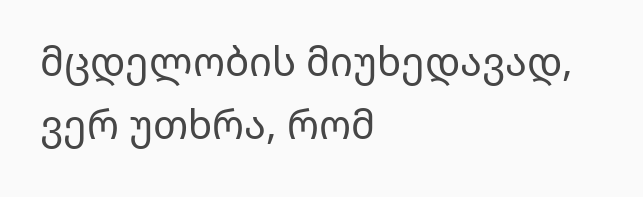მცდელობის მიუხედავად, ვერ უთხრა, რომ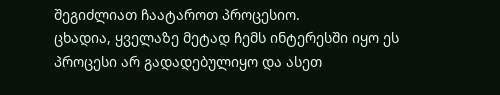შეგიძლიათ ჩაატაროთ პროცესიო.
ცხადია, ყველაზე მეტად ჩემს ინტერესში იყო ეს პროცესი არ გადადებულიყო და ასეთ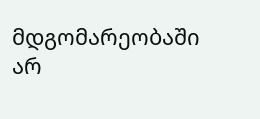მდგომარეობაში არ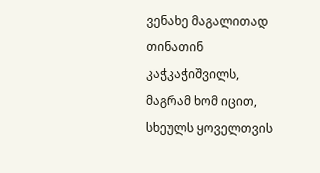ვენახე მაგალითად თინათინ კაჭკაჭიშვილს, მაგრამ ხომ იცით, სხეულს ყოველთვის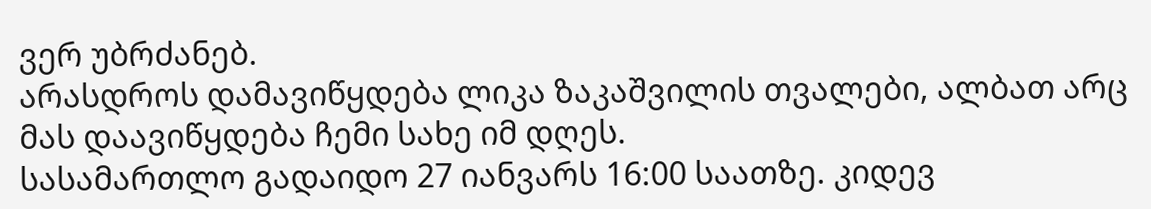ვერ უბრძანებ.
არასდროს დამავიწყდება ლიკა ზაკაშვილის თვალები, ალბათ არც მას დაავიწყდება ჩემი სახე იმ დღეს.
სასამართლო გადაიდო 27 იანვარს 16:00 საათზე. კიდევ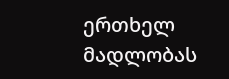ერთხელ მადლობას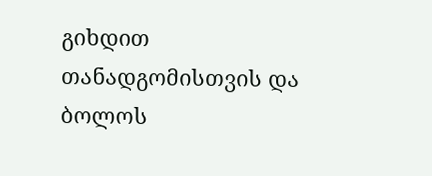გიხდით თანადგომისთვის და ბოლოს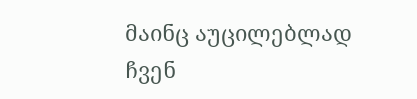მაინც აუცილებლად ჩვენ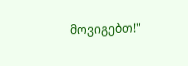მოვიგებთ!"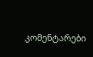კომენტარები